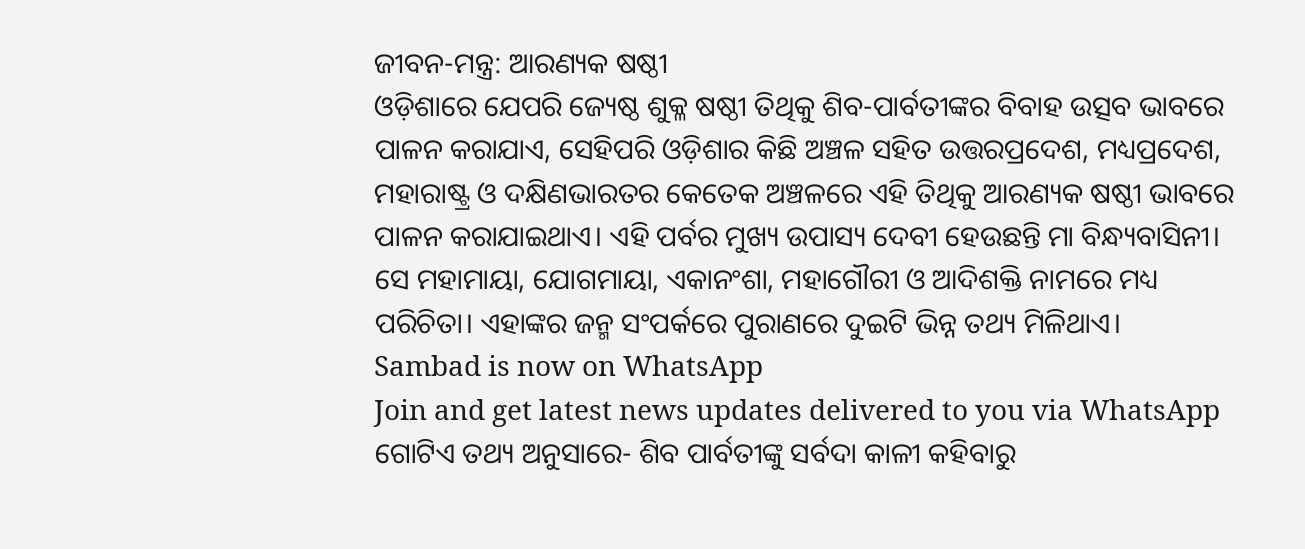ଜୀବନ-ମନ୍ତ୍ର: ଆରଣ୍ୟକ ଷଷ୍ଠୀ
ଓଡ଼ିଶାରେ ଯେପରି ଜ୍ୟେଷ୍ଠ ଶୁକ୍ଳ ଷଷ୍ଠୀ ତିଥିକୁ ଶିବ-ପାର୍ବତୀଙ୍କର ବିବାହ ଉତ୍ସବ ଭାବରେ ପାଳନ କରାଯାଏ, ସେହିପରି ଓଡ଼ିଶାର କିଛି ଅଞ୍ଚଳ ସହିତ ଉତ୍ତରପ୍ରଦେଶ, ମଧ୍ୟପ୍ରଦେଶ, ମହାରାଷ୍ଟ୍ର ଓ ଦକ୍ଷିଣଭାରତର କେତେକ ଅଞ୍ଚଳରେ ଏହି ତିଥିକୁ ଆରଣ୍ୟକ ଷଷ୍ଠୀ ଭାବରେ ପାଳନ କରାଯାଇଥାଏ। ଏହି ପର୍ବର ମୁଖ୍ୟ ଉପାସ୍ୟ ଦେବୀ ହେଉଛନ୍ତି ମା ବିନ୍ଧ୍ୟବାସିନୀ। ସେ ମହାମାୟା, ଯୋଗମାୟା, ଏକାନଂଶା, ମହାଗୌରୀ ଓ ଆଦିଶକ୍ତି ନାମରେ ମଧ୍ୟ ପରିଚିତା। ଏହାଙ୍କର ଜନ୍ମ ସଂପର୍କରେ ପୁରାଣରେ ଦୁଇଟି ଭିନ୍ନ ତଥ୍ୟ ମିଳିଥାଏ।
Sambad is now on WhatsApp
Join and get latest news updates delivered to you via WhatsApp
ଗୋଟିଏ ତଥ୍ୟ ଅନୁସାରେ- ଶିବ ପାର୍ବତୀଙ୍କୁ ସର୍ବଦା କାଳୀ କହିବାରୁ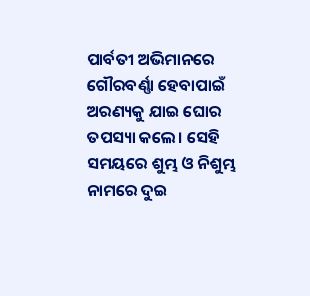ପାର୍ବତୀ ଅଭିମାନରେ ଗୌରବର୍ଣ୍ଣା ହେବାପାଇଁ ଅରଣ୍ୟକୁ ଯାଇ ଘୋର ତପସ୍ୟା କଲେ। ସେହି ସମୟରେ ଶୁମ୍ଭ ଓ ନିଶୁମ୍ଭ ନାମରେ ଦୁଇ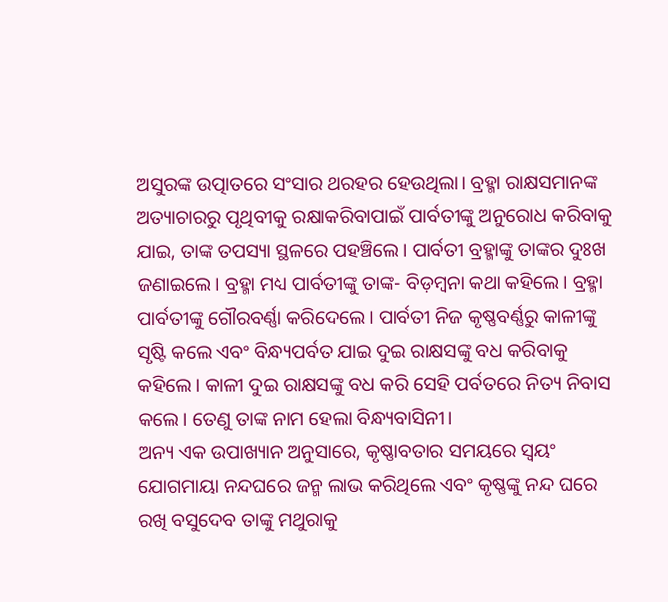ଅସୁରଙ୍କ ଉତ୍ପାତରେ ସଂସାର ଥରହର ହେଉଥିଲା। ବ୍ରହ୍ମା ରାକ୍ଷସମାନଙ୍କ ଅତ୍ୟାଚାରରୁ ପୃଥିବୀକୁ ରକ୍ଷାକରିବାପାଇଁ ପାର୍ବତୀଙ୍କୁ ଅନୁରୋଧ କରିବାକୁ ଯାଇ, ତାଙ୍କ ତପସ୍ୟା ସ୍ଥଳରେ ପହଞ୍ଚିଲେ। ପାର୍ବତୀ ବ୍ରହ୍ମାଙ୍କୁ ତାଙ୍କର ଦୁଃଖ ଜଣାଇଲେ। ବ୍ରହ୍ମା ମଧ୍ୟ ପାର୍ବତୀଙ୍କୁ ତାଙ୍କ- ବିଡ଼ମ୍ବନା କଥା କହିଲେ। ବ୍ରହ୍ମା ପାର୍ବତୀଙ୍କୁ ଗୌରବର୍ଣ୍ଣା କରିଦେଲେ। ପାର୍ବତୀ ନିଜ କୃଷ୍ଣବର୍ଣ୍ଣରୁ କାଳୀଙ୍କୁ ସୃଷ୍ଟି କଲେ ଏବଂ ବିନ୍ଧ୍ୟପର୍ବତ ଯାଇ ଦୁଇ ରାକ୍ଷସଙ୍କୁ ବଧ କରିବାକୁ କହିଲେ। କାଳୀ ଦୁଇ ରାକ୍ଷସଙ୍କୁ ବଧ କରି ସେହି ପର୍ବତରେ ନିତ୍ୟ ନିବାସ କଲେ। ତେଣୁ ତାଙ୍କ ନାମ ହେଲା ବିନ୍ଧ୍ୟବାସିନୀ।
ଅନ୍ୟ ଏକ ଉପାଖ୍ୟାନ ଅନୁସାରେ, କୃଷ୍ଣାବତାର ସମୟରେ ସ୍ୱୟଂ ଯୋଗମାୟା ନନ୍ଦଘରେ ଜନ୍ମ ଲାଭ କରିଥିଲେ ଏବଂ କୃଷ୍ଣଙ୍କୁ ନନ୍ଦ ଘରେ ରଖି ବସୁଦେବ ତାଙ୍କୁ ମଥୁରାକୁ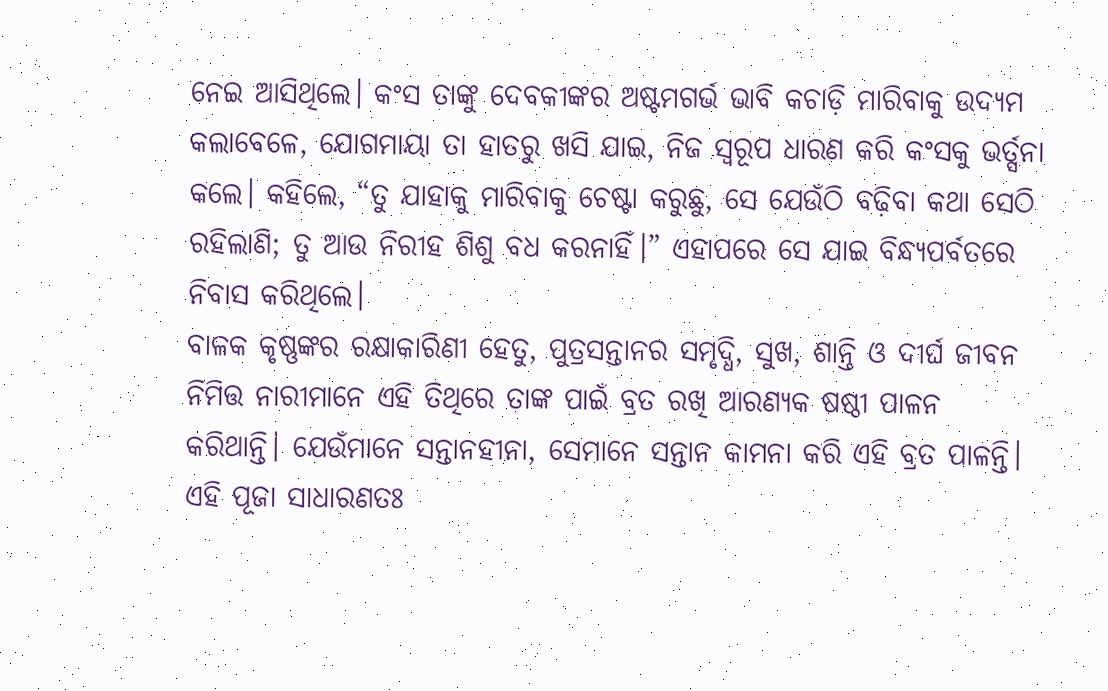ନେଇ ଆସିଥିଲେ। କଂସ ତାଙ୍କୁ ଦେବକୀଙ୍କର ଅଷ୍ଟମଗର୍ଭ ଭାବି କଚାଡ଼ି ମାରିବାକୁ ଉଦ୍ୟମ କଲାବେଳେ, ଯୋଗମାୟା ତା ହାତରୁ ଖସି ଯାଇ, ନିଜ ସ୍ୱରୂପ ଧାରଣ କରି କଂସକୁ ଭର୍ତ୍ସନା କଲେ। କହିଲେ, “ତୁ ଯାହାକୁ ମାରିବାକୁ ଚେଷ୍ଟା କରୁଛୁ, ସେ ଯେଉଁଠି ବଢ଼ିବା କଥା ସେଠି ରହିଲାଣି; ତୁ ଆଉ ନିରୀହ ଶିଶୁ ବଧ କରନାହିଁ।” ଏହାପରେ ସେ ଯାଇ ବିନ୍ଧ୍ୟପର୍ବତରେ ନିବାସ କରିଥିଲେ।
ବାଳକ କୃଷ୍ଣଙ୍କର ରକ୍ଷାକାରିଣୀ ହେତୁ, ପୁତ୍ରସନ୍ତାନର ସମୃଦ୍ଧି, ସୁଖ, ଶାନ୍ତି ଓ ଦୀର୍ଘ ଜୀବନ ନିମିତ୍ତ ନାରୀମାନେ ଏହି ତିଥିରେ ତାଙ୍କ ପାଇଁ ବ୍ରତ ରଖି ଆରଣ୍ୟକ ଷଷ୍ଠୀ ପାଳନ କରିଥାନ୍ତି। ଯେଉଁମାନେ ସନ୍ତାନହୀନା, ସେମାନେ ସନ୍ତାନ କାମନା କରି ଏହି ବ୍ରତ ପାଳନ୍ତି। ଏହି ପୂଜା ସାଧାରଣତଃ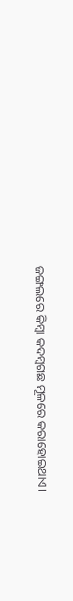ଜଙ୍ଗଲରେ କିମ୍ବା କଦମ୍ବଗଛ ମୂଳରେ କରାହୋଇଥାଏ।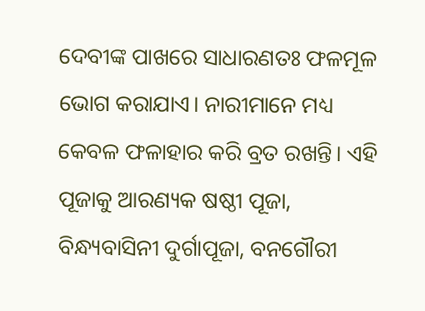ଦେବୀଙ୍କ ପାଖରେ ସାଧାରଣତଃ ଫଳମୂଳ ଭୋଗ କରାଯାଏ। ନାରୀମାନେ ମଧ୍ୟ କେବଳ ଫଳାହାର କରି ବ୍ରତ ରଖନ୍ତି। ଏହି ପୂଜାକୁ ଆରଣ୍ୟକ ଷଷ୍ଠୀ ପୂଜା, ବିନ୍ଧ୍ୟବାସିନୀ ଦୁର୍ଗାପୂଜା, ବନଗୌରୀ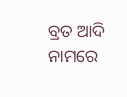ବ୍ରତ ଆଦି ନାମରେ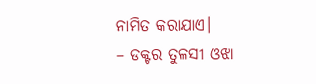ନାମିତ କରାଯାଏ।
– ଡକ୍ଟର ତୁଳସୀ ଓଝା